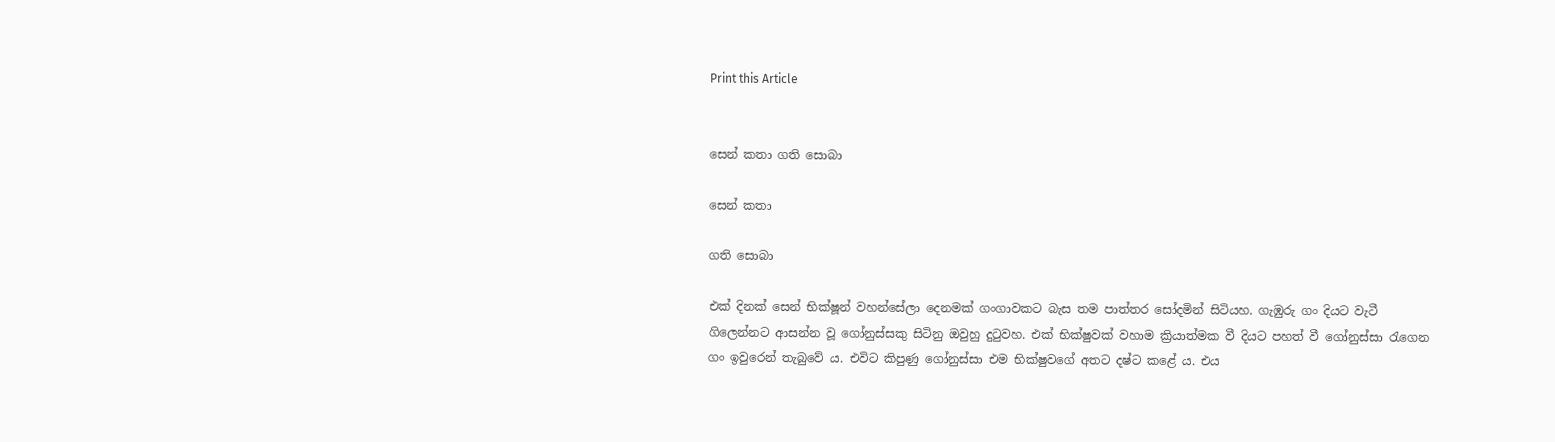Print this Article


සෙන් කතා ගති සොබා

සෙන් කතා

ගති සොබා

එක් දිනක් සෙන් භික්ෂූන් වහන්සේලා දෙනමක් ගංගාවකට බැස තම පාත්තර සෝදමින් සිටියහ. ගැඹුරු ගං දියට වැටී ගිලෙන්නට ආසන්න වූ ගෝනුස්සකු සිටිනු ඔවුහු දුටුවහ. එක් භික්ෂුවක් වහාම ක්‍රියාත්මක වී දියට පහත් වී ගෝනුස්සා රැගෙන ගං ඉවුරෙන් තැබුවේ ය. එවිට කිපුණු ගෝනුස්සා‍ එම භික්ෂුවගේ අතට දෂ්ට කළේ ය. එය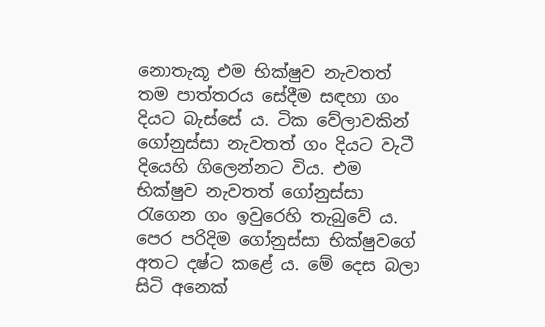නොතැකූ එම භික්ෂුව නැවතත් තම පාත්තරය සේදීම සඳහා ගං දියට බැස්සේ ය. ටික වේලාවකින් ගෝනුස්සා නැවතත් ගං දියට වැටී දියෙහි ගිලෙන්නට විය. එම භික්ෂුව නැවතත් ගෝනුස්සා රැගෙන ගං ඉවුරෙහි තැබුවේ ය. පෙර පරිදිම ගෝනුස්සා භික්ෂුවගේ අතට දෂ්ට කළේ ය. මේ දෙස බලා සිටි අනෙක්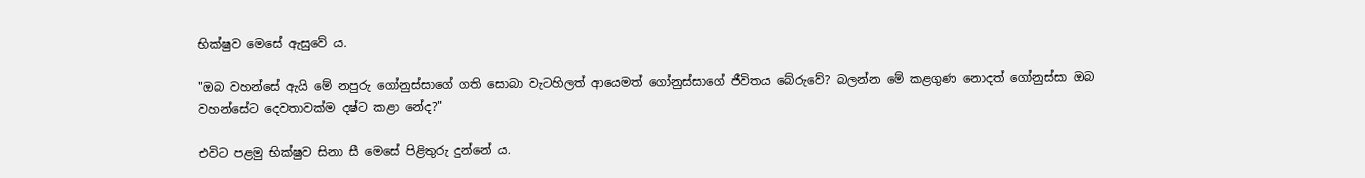භික්ෂුව මෙසේ ඇසුවේ ය.

"ඔබ වහන්සේ ඇයි මේ නපුරු ගෝනුස්සාගේ ගති සොබා වැටහිලත් ආයෙමත් ගෝනුස්සාගේ ජීවිතය බේරුවේ? බලන්න මේ කළගුණ නොදත් ගෝනුස්සා ඔබ වහන්සේට දෙවතාවක්ම දෂ්ට කළා නේද?"

එවිට පළමු භික්ෂුව සිනා සී මෙසේ පිළිතුරු දුන්නේ ය.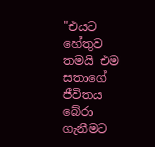"එයට හේතුව තමයි එම සතාගේ ජීවිතය බේරා ගැනීමට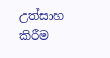උත්සාහ කිරීම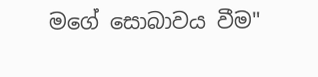මගේ සොබාවය වීම"